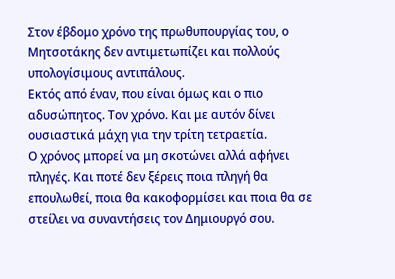Στον έβδομο χρόνο της πρωθυπουργίας του, ο Μητσοτάκης δεν αντιμετωπίζει και πολλούς υπολογίσιμους αντιπάλους.
Εκτός από έναν, που είναι όμως και ο πιο αδυσώπητος. Τον χρόνο. Και με αυτόν δίνει ουσιαστικά μάχη για την τρίτη τετραετία.
Ο χρόνος μπορεί να μη σκοτώνει αλλά αφήνει πληγές. Και ποτέ δεν ξέρεις ποια πληγή θα επουλωθεί, ποια θα κακοφορμίσει και ποια θα σε στείλει να συναντήσεις τον Δημιουργό σου.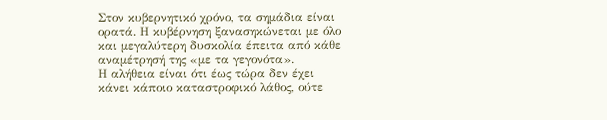Στον κυβερνητικό χρόνο, τα σημάδια είναι ορατά. Η κυβέρνηση ξανασηκώνεται με όλο και μεγαλύτερη δυσκολία έπειτα από κάθε αναμέτρησή της «με τα γεγονότα».
Η αλήθεια είναι ότι έως τώρα δεν έχει κάνει κάποιο καταστροφικό λάθος, ούτε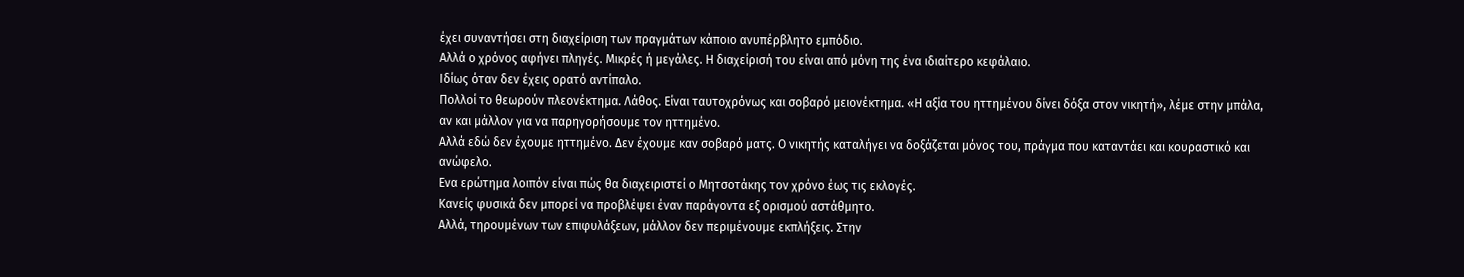έχει συναντήσει στη διαχείριση των πραγμάτων κάποιο ανυπέρβλητο εμπόδιο.
Αλλά ο χρόνος αφήνει πληγές. Μικρές ή μεγάλες. Η διαχείρισή του είναι από μόνη της ένα ιδιαίτερο κεφάλαιο.
Ιδίως όταν δεν έχεις ορατό αντίπαλο.
Πολλοί το θεωρούν πλεονέκτημα. Λάθος. Είναι ταυτοχρόνως και σοβαρό μειονέκτημα. «Η αξία του ηττημένου δίνει δόξα στον νικητή», λέμε στην μπάλα, αν και μάλλον για να παρηγορήσουμε τον ηττημένο.
Αλλά εδώ δεν έχουμε ηττημένο. Δεν έχουμε καν σοβαρό ματς. Ο νικητής καταλήγει να δοξάζεται μόνος του, πράγμα που καταντάει και κουραστικό και ανώφελο.
Ενα ερώτημα λοιπόν είναι πώς θα διαχειριστεί ο Μητσοτάκης τον χρόνο έως τις εκλογές.
Κανείς φυσικά δεν μπορεί να προβλέψει έναν παράγοντα εξ ορισμού αστάθμητο.
Αλλά, τηρουμένων των επιφυλάξεων, μάλλον δεν περιμένουμε εκπλήξεις. Στην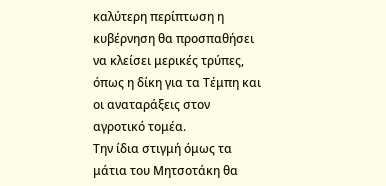καλύτερη περίπτωση η κυβέρνηση θα προσπαθήσει να κλείσει μερικές τρύπες, όπως η δίκη για τα Τέμπη και οι αναταράξεις στον αγροτικό τομέα.
Την ίδια στιγμή όμως τα μάτια του Μητσοτάκη θα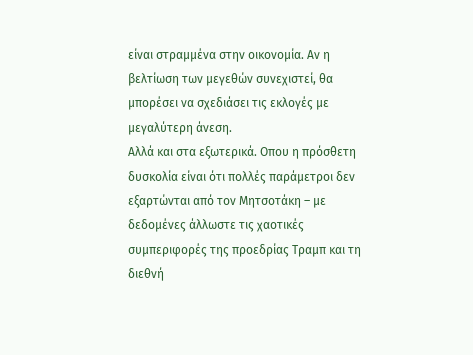είναι στραμμένα στην οικονομία. Αν η βελτίωση των μεγεθών συνεχιστεί, θα μπορέσει να σχεδιάσει τις εκλογές με μεγαλύτερη άνεση.
Αλλά και στα εξωτερικά. Οπου η πρόσθετη δυσκολία είναι ότι πολλές παράμετροι δεν εξαρτώνται από τον Μητσοτάκη – με δεδομένες άλλωστε τις χαοτικές συμπεριφορές της προεδρίας Τραμπ και τη διεθνή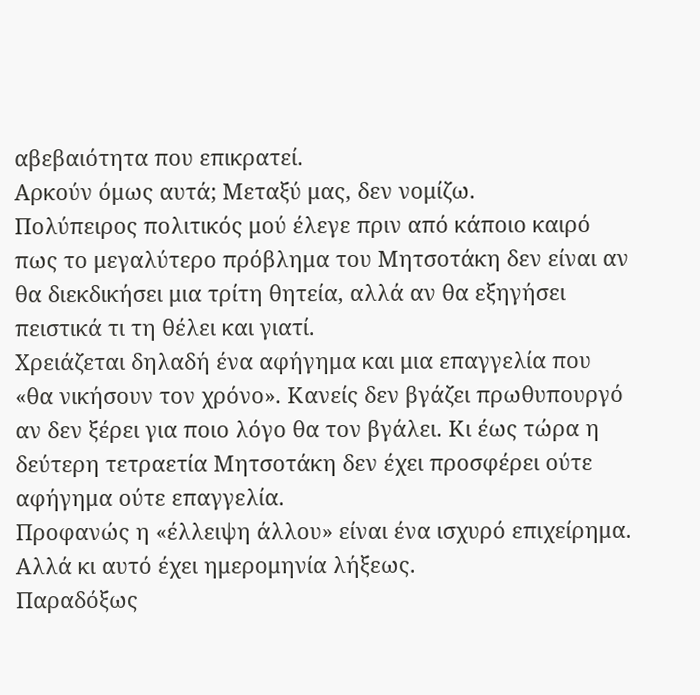αβεβαιότητα που επικρατεί.
Αρκούν όμως αυτά; Μεταξύ μας, δεν νομίζω.
Πολύπειρος πολιτικός μού έλεγε πριν από κάποιο καιρό πως το μεγαλύτερο πρόβλημα του Μητσοτάκη δεν είναι αν θα διεκδικήσει μια τρίτη θητεία, αλλά αν θα εξηγήσει πειστικά τι τη θέλει και γιατί.
Χρειάζεται δηλαδή ένα αφήγημα και μια επαγγελία που «θα νικήσουν τον χρόνο». Κανείς δεν βγάζει πρωθυπουργό αν δεν ξέρει για ποιο λόγο θα τον βγάλει. Κι έως τώρα η δεύτερη τετραετία Μητσοτάκη δεν έχει προσφέρει ούτε αφήγημα ούτε επαγγελία.
Προφανώς η «έλλειψη άλλου» είναι ένα ισχυρό επιχείρημα. Αλλά κι αυτό έχει ημερομηνία λήξεως.
Παραδόξως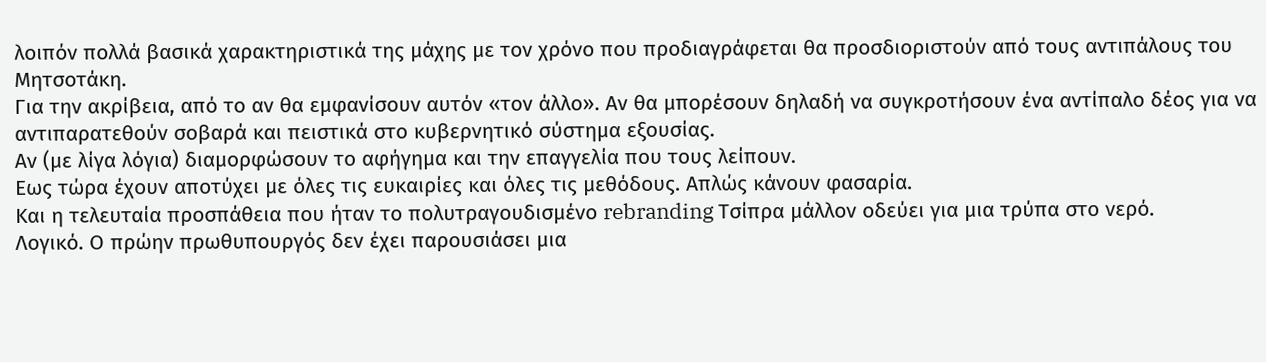λοιπόν πολλά βασικά χαρακτηριστικά της μάχης με τον χρόνο που προδιαγράφεται θα προσδιοριστούν από τους αντιπάλους του Μητσοτάκη.
Για την ακρίβεια, από το αν θα εμφανίσουν αυτόν «τον άλλο». Αν θα μπορέσουν δηλαδή να συγκροτήσουν ένα αντίπαλο δέος για να αντιπαρατεθούν σοβαρά και πειστικά στο κυβερνητικό σύστημα εξουσίας.
Αν (με λίγα λόγια) διαμορφώσουν το αφήγημα και την επαγγελία που τους λείπουν.
Εως τώρα έχουν αποτύχει με όλες τις ευκαιρίες και όλες τις μεθόδους. Απλώς κάνουν φασαρία.
Και η τελευταία προσπάθεια που ήταν το πολυτραγουδισμένο rebranding Τσίπρα μάλλον οδεύει για μια τρύπα στο νερό.
Λογικό. Ο πρώην πρωθυπουργός δεν έχει παρουσιάσει μια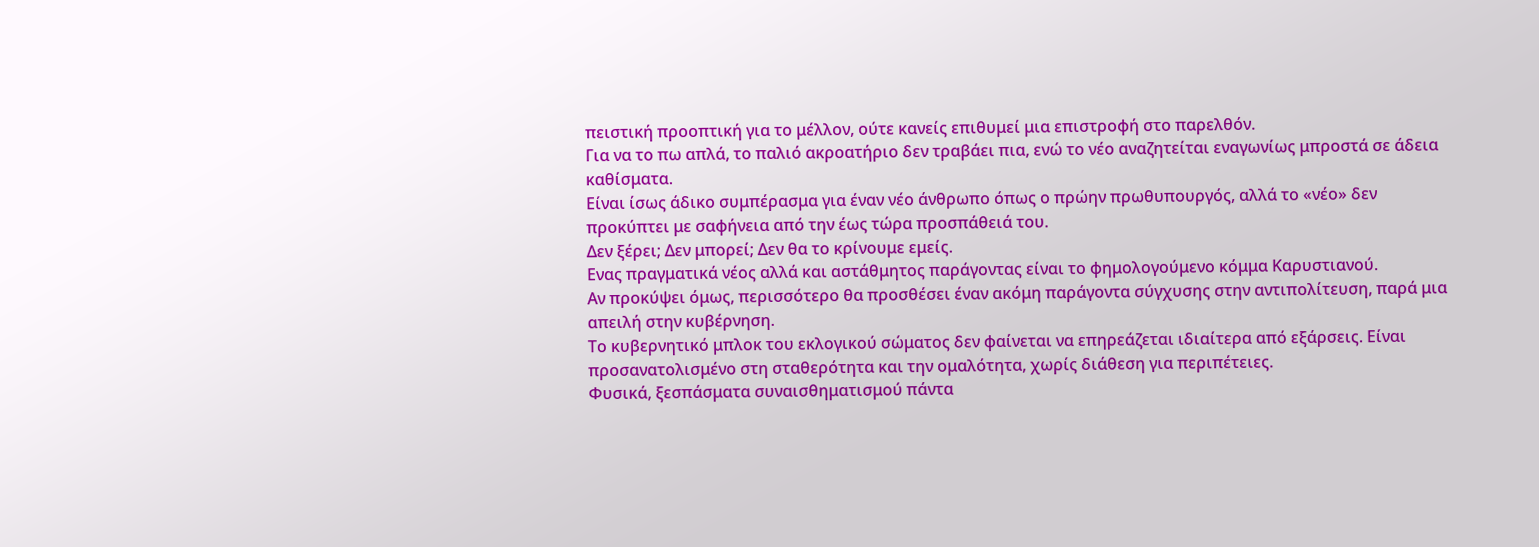πειστική προοπτική για το μέλλον, ούτε κανείς επιθυμεί μια επιστροφή στο παρελθόν.
Για να το πω απλά, το παλιό ακροατήριο δεν τραβάει πια, ενώ το νέο αναζητείται εναγωνίως μπροστά σε άδεια καθίσματα.
Είναι ίσως άδικο συμπέρασμα για έναν νέο άνθρωπο όπως ο πρώην πρωθυπουργός, αλλά το «νέο» δεν προκύπτει με σαφήνεια από την έως τώρα προσπάθειά του.
Δεν ξέρει; Δεν μπορεί; Δεν θα το κρίνουμε εμείς.
Ενας πραγματικά νέος αλλά και αστάθμητος παράγοντας είναι το φημολογούμενο κόμμα Καρυστιανού.
Αν προκύψει όμως, περισσότερο θα προσθέσει έναν ακόμη παράγοντα σύγχυσης στην αντιπολίτευση, παρά μια απειλή στην κυβέρνηση.
Το κυβερνητικό μπλοκ του εκλογικού σώματος δεν φαίνεται να επηρεάζεται ιδιαίτερα από εξάρσεις. Είναι προσανατολισμένο στη σταθερότητα και την ομαλότητα, χωρίς διάθεση για περιπέτειες.
Φυσικά, ξεσπάσματα συναισθηματισμού πάντα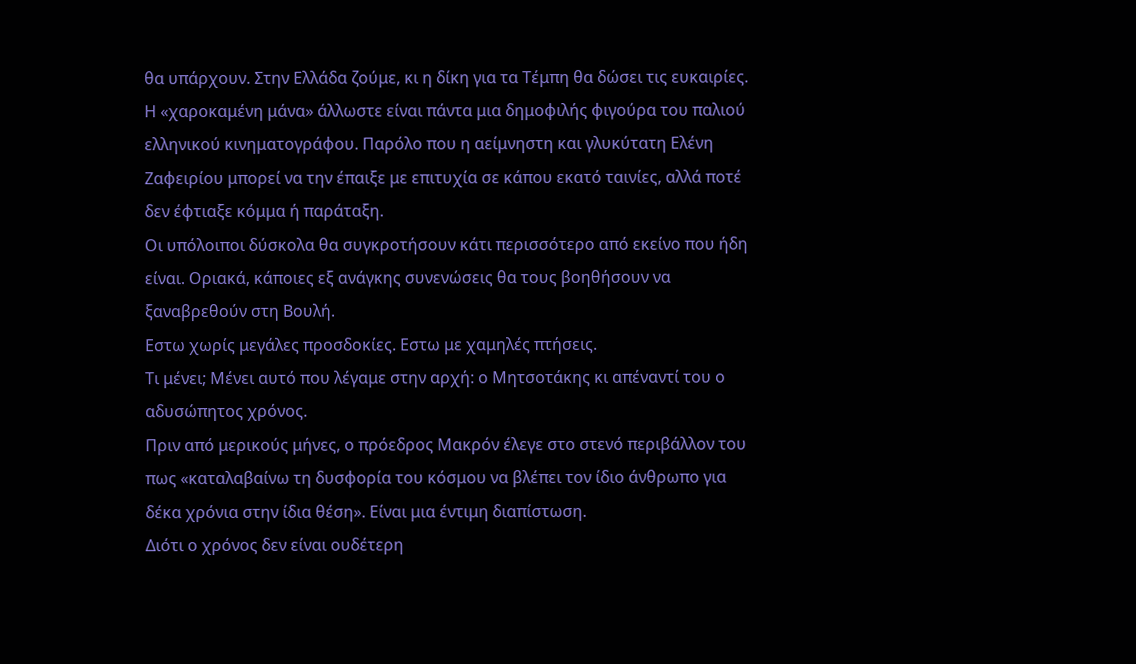θα υπάρχουν. Στην Ελλάδα ζούμε, κι η δίκη για τα Τέμπη θα δώσει τις ευκαιρίες.
Η «χαροκαμένη μάνα» άλλωστε είναι πάντα μια δημοφιλής φιγούρα του παλιού ελληνικού κινηματογράφου. Παρόλο που η αείμνηστη και γλυκύτατη Ελένη Ζαφειρίου μπορεί να την έπαιξε με επιτυχία σε κάπου εκατό ταινίες, αλλά ποτέ δεν έφτιαξε κόμμα ή παράταξη.
Οι υπόλοιποι δύσκολα θα συγκροτήσουν κάτι περισσότερο από εκείνο που ήδη είναι. Οριακά, κάποιες εξ ανάγκης συνενώσεις θα τους βοηθήσουν να ξαναβρεθούν στη Βουλή.
Εστω χωρίς μεγάλες προσδοκίες. Εστω με χαμηλές πτήσεις.
Τι μένει; Μένει αυτό που λέγαμε στην αρχή: ο Μητσοτάκης κι απέναντί του ο αδυσώπητος χρόνος.
Πριν από μερικούς μήνες, ο πρόεδρος Μακρόν έλεγε στο στενό περιβάλλον του πως «καταλαβαίνω τη δυσφορία του κόσμου να βλέπει τον ίδιο άνθρωπο για δέκα χρόνια στην ίδια θέση». Είναι μια έντιμη διαπίστωση.
Διότι ο χρόνος δεν είναι ουδέτερη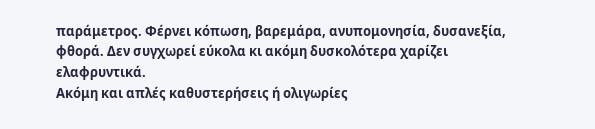παράμετρος. Φέρνει κόπωση, βαρεμάρα, ανυπομονησία, δυσανεξία, φθορά. Δεν συγχωρεί εύκολα κι ακόμη δυσκολότερα χαρίζει ελαφρυντικά.
Ακόμη και απλές καθυστερήσεις ή ολιγωρίες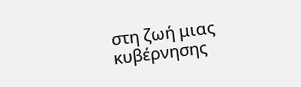στη ζωή μιας κυβέρνησης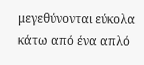μεγεθύνονται εύκολα κάτω από ένα απλό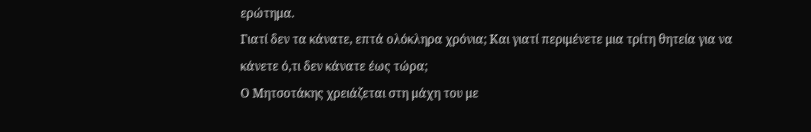ερώτημα.
Γιατί δεν τα κάνατε, επτά ολόκληρα χρόνια; Και γιατί περιμένετε μια τρίτη θητεία για να κάνετε ό,τι δεν κάνατε έως τώρα;
Ο Μητσοτάκης χρειάζεται στη μάχη του με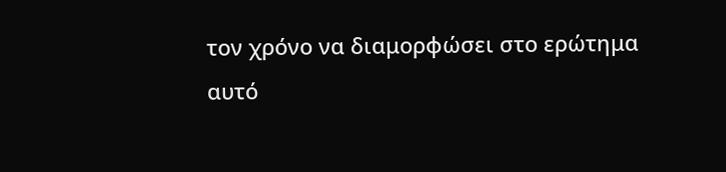τον χρόνο να διαμορφώσει στο ερώτημα αυτό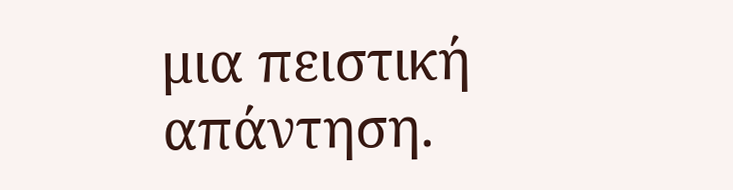μια πειστική απάντηση.